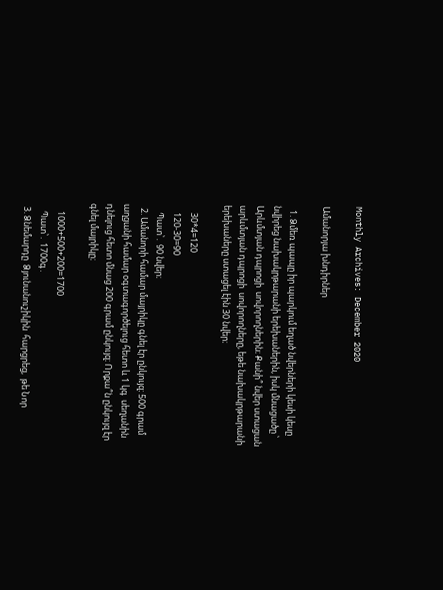Monthly Archives: December 2020

Ամանորյա խնդիրներ

  1. Ձմեռ պապը իր պարկում եղած նվերների կեսի կեսը նվիրեց նախակրթարանի երեխաներին, իսկ մնացածը ՝ Արևմտյան դպրոցի  սովորողներին։ Քանի՞ նվեր ստացան արևմտյան դպրոցի  սովորողները, եթե նախակրթարանի երեխաները ստացել էին 30 նվեր։

    30*4=120
    120-30=90
    Պատ՝․ 90 նվեր։
  2. Ամանորի համար մայրիկը գնել էր ընկույզ։ 500 գրամ աղցանի համար օգտագործելուց հետո և 1 կգ  սեղանին դնելուց հետո մնաց 200 գրամ ընկույզ։ Որքա՞ն ընկույզ էր գնել մայրիկը։

    1000+500+200=1700
    Պատ՝․ 1700գ․
  3. Ձնեմարդը  Ձյունանուշիկին  հարցրեց,  թե Նոր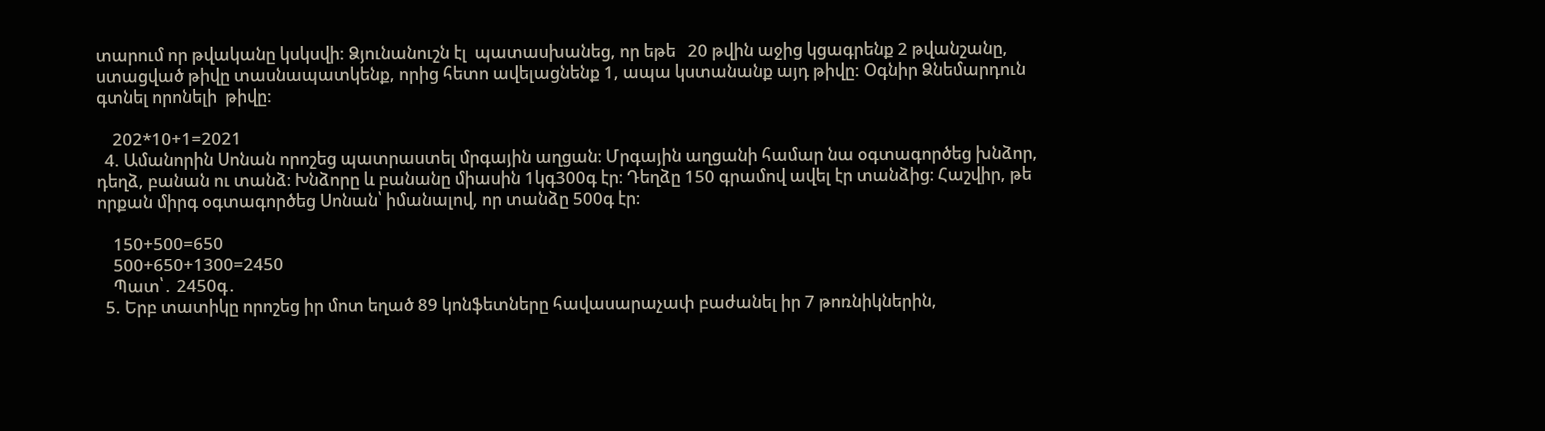տարում որ թվականը կսկսվի: Ձյունանուշն էլ  պատասխանեց, որ եթե   20 թվին աջից կցագրենք 2 թվանշանը, ստացված թիվը տասնապատկենք, որից հետո ավելացնենք 1, ապա կստանանք այդ թիվը: Օգնիր Ձնեմարդուն գտնել որոնելի  թիվը:

    202*10+1=2021
  4. Ամանորին Սոնան որոշեց պատրաստել մրգային աղցան։ Մրգային աղցանի համար նա օգտագործեց խնձոր, դեղձ, բանան ու տանձ։ Խնձորը և բանանը միասին 1կգ300գ էր։ Դեղձը 150 գրամով ավել էր տանձից։ Հաշվիր, թե որքան միրգ օգտագործեց Սոնան՝ իմանալով, որ տանձը 500գ էր։

    150+500=650
    500+650+1300=2450
    Պատ՝․ 2450գ․
  5. Երբ տատիկը որոշեց իր մոտ եղած 89 կոնֆետները հավասարաչափ բաժանել իր 7 թոռնիկներին,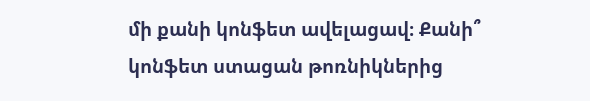մի քանի կոնֆետ ավելացավ։ Քանի՞ կոնֆետ ստացան թոռնիկներից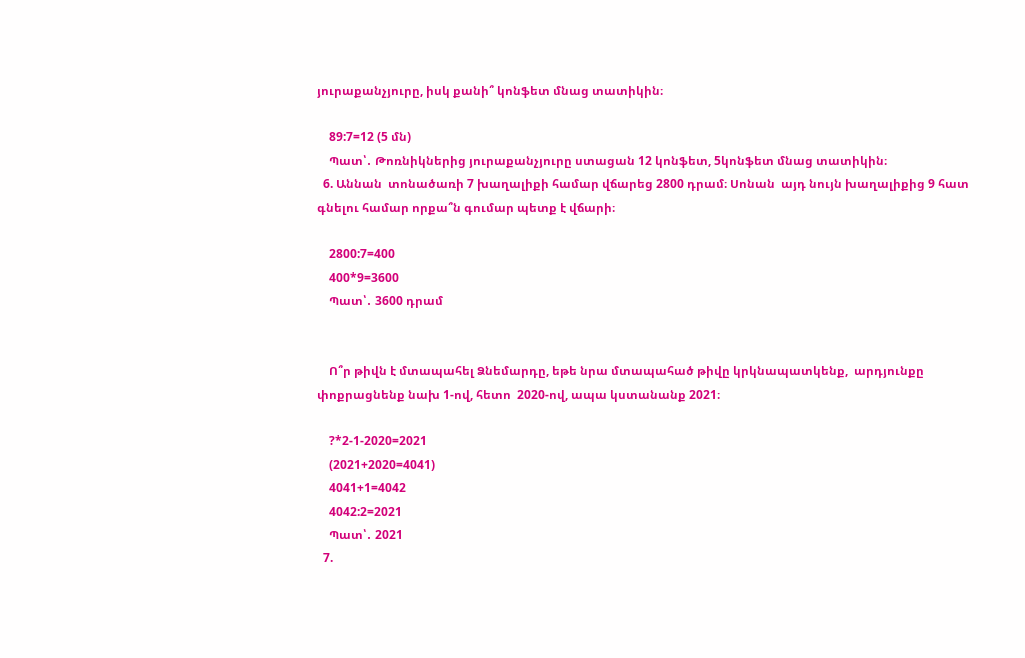յուրաքանչյուրը, իսկ քանի՞ կոնֆետ մնաց տատիկին։

    89:7=12 (5 մն)
    Պատ՝․ Թոռնիկներից յուրաքանչյուրը ստացան 12 կոնֆետ, 5կոնֆետ մնաց տատիկին։
  6. Աննան  տոնածառի 7 խաղալիքի համար վճարեց 2800 դրամ։ Սոնան  այդ նույն խաղալիքից 9 հատ գնելու համար որքա՞ն գումար պետք է վճարի։

    2800:7=400
    400*9=3600
    Պատ՝․ 3600 դրամ


    Ո՞ր թիվն է մտապահել Ձնեմարդը, եթե նրա մտապահած թիվը կրկնապատկենք,  արդյունքը փոքրացնենք նախ 1-ով, հետո  2020-ով, ապա կստանանք 2021։

    ?*2-1-2020=2021
    (2021+2020=4041)
    4041+1=4042
    4042:2=2021
    Պատ՝․ 2021
  7.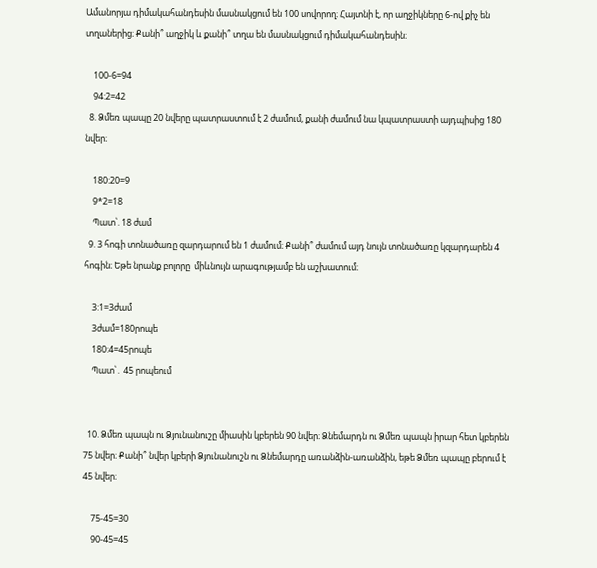Ամանորյա դիմակահանդեսին մասնակցում են 100 սովորող։ Հայտնի է, որ աղջիկները 6-ով քիչ են տղաներից։ Քանի՞ աղջիկ և քանի՞ տղա են մասնակցում դիմակահանդեսին։

    100-6=94
    94:2=42
  8. Ձմեռ պապը 20 նվերը պատրաստում է 2 ժամում, քանի ժամում նա կպատրաստի այդպիսից 180 նվեր։

    180:20=9
    9*2=18
    Պատ՝. 18 ժամ
  9. 3 հոգի տոնածառը զարդարում են 1 ժամում։ Քանի՞ ժամում այդ նույն տոնածառը կզարդարեն 4 հոգին։ Եթե նրանք բոլորը  միևնույն արագությամբ են աշխատում։

    3:1=3ժամ
    3ժամ=180րոպե
    180:4=45րոպե
    Պատ՝․ 45 րոպեում


  10. Ձմեռ պապն ու Ձյունանուշը միասին կբերեն 90 նվեր։ Ձնեմարդն ու Ձմեռ պապն իրար հետ կբերեն 75 նվեր։ Քանի՞ նվեր կբերի Ձյունանուշն ու Ձնեմարդը առանձին-առանձին, եթե Ձմեռ պապը բերում է 45 նվեր։

    75-45=30
    90-45=45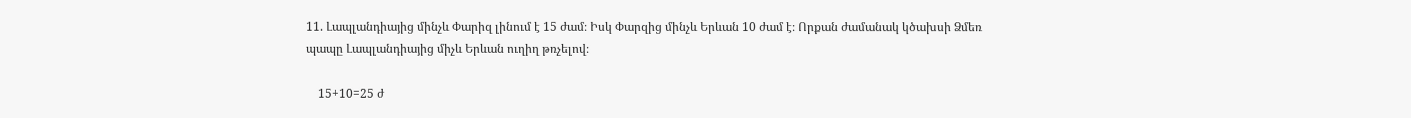11. Լապլանդիայից մինչև Փարիզ լինում է 15 ժամ։ Իսկ Փարզից մինչև Երևան 10 ժամ է։ Որքան ժամանակ կծախսի Ձմեռ պապը Լապլանդիայից միչև Երևան ուղիղ թռչելով։

    15+10=25 ժ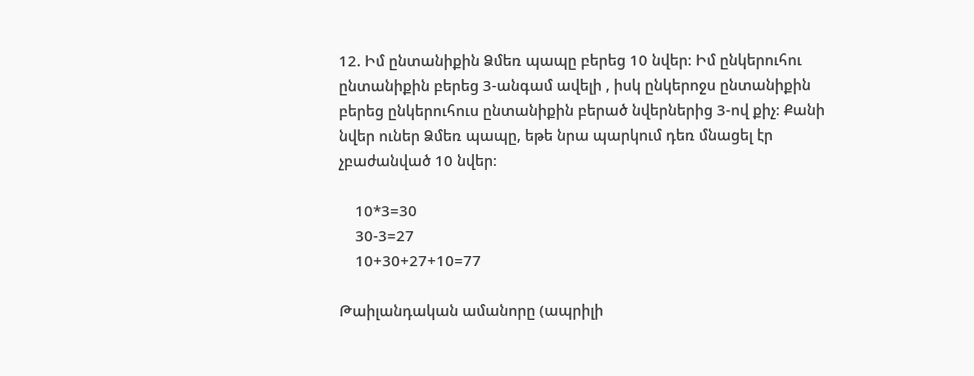12. Իմ ընտանիքին Ձմեռ պապը բերեց 10 նվեր։ Իմ ընկերուհու ընտանիքին բերեց 3-անգամ ավելի , իսկ ընկերոջս ընտանիքին բերեց ընկերուհուս ընտանիքին բերած նվերներից 3-ով քիչ։ Քանի նվեր ուներ Ձմեռ պապը, եթե նրա պարկում դեռ մնացել էր չբաժանված 10 նվեր։

    10*3=30
    30-3=27
    10+30+27+10=77

Թաիլանդական ամանորը (ապրիլի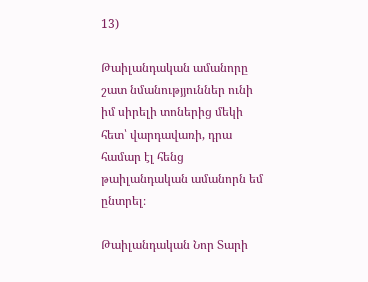13)

Թաիլանդական ամանորը շատ նմանությյուններ ունի իմ սիրելի տոներից մեկի հետ՝ վարդավառի, դրա համար էլ հենց թաիլանդական ամանորն եմ ընտրել։

Թաիլանդական Նոր Տարի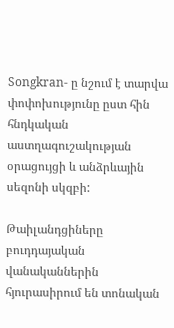Songkran- ը նշում է տարվա փոփոխությունը ըստ հին հնդկական աստղագուշակության օրացույցի և անձրևային սեզոնի սկզբի:

Թաիլանդցիները բուդդայական վանականներին հյուրասիրում են տոնական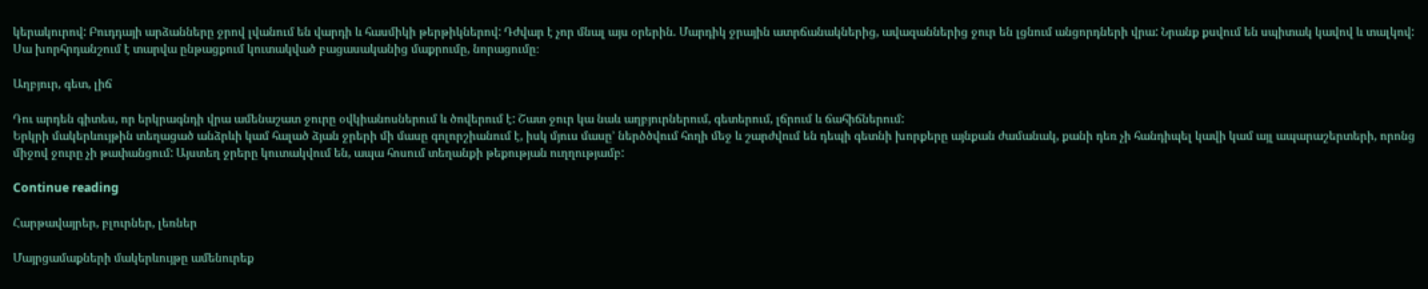կերակուրով: Բուդդայի արձանները ջրով լվանում են վարդի և հասմիկի թերթիկներով: Դժվար է չոր մնալ այս օրերին. Մարդիկ ջրային ատրճանակներից, ավազաններից ջուր են լցնում անցորդների վրա: Նրանք քսվում են սպիտակ կավով և տալկով: Սա խորհրդանշում է տարվա ընթացքում կուտակված բացասականից մաքրումը, նորացումը։

Աղբյուր, գետ, լիճ

Դու արդեն գիտես, որ երկրագնդի վրա ամենաշատ ջուրը օվկիանոսներում և ծովերում է: Շատ ջուր կա նաև աղբյուրներում, գետերում, լճրում և ճահիճներում:
Երկրի մակերևույթին տեղացած անձրևի կամ հալած ձյան ջրերի մի մասը գոլորշիանում է, իսկ մյուս մասը’ ներծծվում հողի մեջ և շարժվում են դեպի գետնի խորքերը այնքան ժամանակ, քանի դեռ չի հանդիպել կավի կամ այլ ապարաշերտերի, որոնց միջով ջուրը չի թափանցում: Այստեղ ջրերը կուտակվում են, ապա հոսում տեղանքի թեքության ուղղությամբ:

Continue reading

Հարթավայրեր, բլուրներ, լեռներ

Մայրցամաքների մակերևույթը ամենուրեք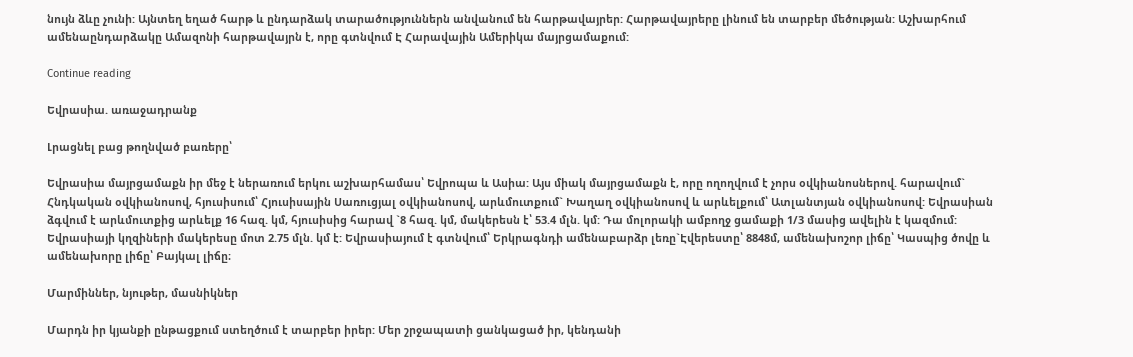նույն ձևը չունի: Այնտեղ եղած հարթ և ընդարձակ տարածություններն անվանում են հարթավայրեր: Հարթավայրերը լինում են տարբեր մեծության: Աշխարհում ամենաընդարձակը Ամազոնի հարթավայրն է, որը գտնվում Է Հարավային Ամերիկա մայրցամաքում:

Continue reading

Եվրասիա. առաջադրանք

Լրացնել բաց թողնված բառերը՝

Եվրասիա մայրցամաքն իր մեջ է ներառում երկու աշխարհամաս՝ Եվրոպա և Ասիա: Այս միակ մայրցամաքն է, որը ողողվում է չորս օվկիանոսներով. հարավում`  Հնդկական օվկիանոսով, հյուսիսում՝ Հյուսիսային Սառուցյալ օվկիանոսով, արևմուտքում` Խաղաղ օվկիանոսով և արևելքում՝ Ատլանտյան օվկիանոսով: Եվրասիան ձգվում է արևմուտքից արևելք 16 հազ. կմ, հյուսիսից հարավ `8 հազ. կմ, մակերեսն է՝ 53.4 մլն. կմ: Դա մոլորակի ամբողջ ցամաքի 1/3 մասից ավելին է կազմում: Եվրասիայի կղզիների մակերեսը մոտ 2.75 մլն. կմ է: Եվրասիայում է գտնվում՝ Երկրագնդի ամենաբարձր լեռը`Էվերեստը՝ 8848մ, ամենախոշոր լիճը՝ Կասպից ծովը և ամենախորը լիճը՝ Բայկալ լիճը։

Մարմիններ, նյութեր, մասնիկներ

Մարդն իր կյանքի ընթացքում ստեղծում է տարբեր իրեր: Մեր շրջապատի ցանկացած իր, կենդանի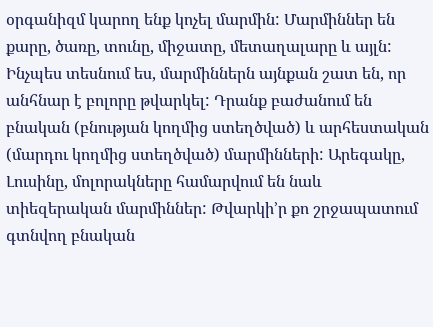օրգանիզմ կարող ենք կոչել մարմին: Մարմիններ են քարը, ծառը, տունը, միջատը, մետաղալարը և այլն: Ինչպես տեսնում ես, մարմիններն այնքան շատ են, որ անհնար է բոլորը թվարկել: Դրանք բաժանում են բնական (բնության կողմից ստեղծված) և արհեստական (մարդու կողմից ստեղծված) մարմինների: Արեգակը, Լուսինը, մոլորակները համարվում են նաև տիեզերական մարմիններ: Թվարկի’ր քո շրջապատում գտնվող բնական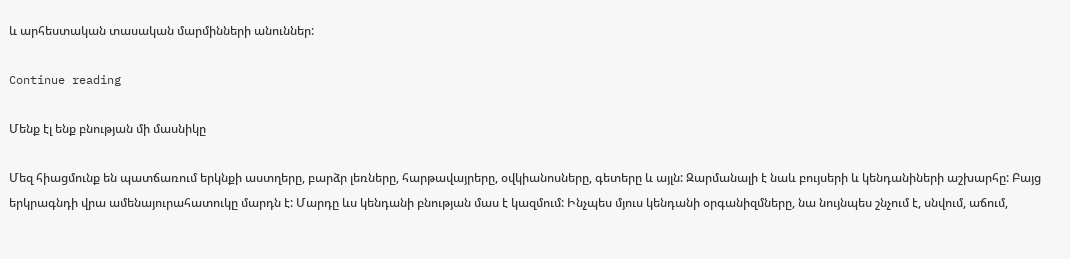և արհեստական տասական մարմինների անուններ:

Continue reading

Մենք էլ ենք բնության մի մասնիկը

Մեզ հիացմունք են պատճառում երկնքի աստղերը, բարձր լեռները, հարթավայրերը, օվկիանոսները, գետերը և այլն: Զարմանալի է նաև բույսերի և կենդանիների աշխարհը: Բայց երկրագնդի վրա ամենայուրահատուկը մարդն է: Մարդը ևս կենդանի բնության մաս է կազմում: Ինչպես մյուս կենդանի օրգանիզմները, նա նույնպես շնչում է, սնվում, աճում,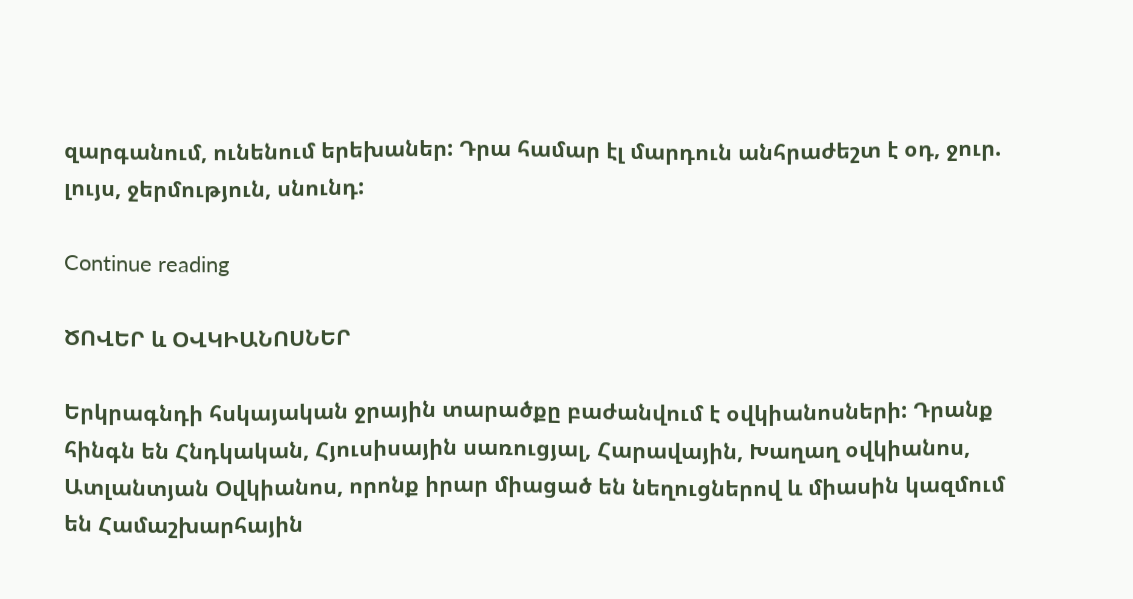զարգանում, ունենում երեխաներ: Դրա համար էլ մարդուն անհրաժեշտ է օդ, ջուր. լույս, ջերմություն, սնունդ:

Continue reading

ԾՈՎԵՐ և ՕՎԿԻԱՆՈՍՆԵՐ

Երկրագնդի հսկայական ջրային տարածքը բաժանվում է օվկիանոսների: Դրանք հինգն են Հնդկական, Հյուսիսային սառուցյալ, Հարավային, Խաղաղ օվկիանոս, Ատլանտյան Օվկիանոս, որոնք իրար միացած են նեղուցներով և միասին կազմում են Համաշխարհային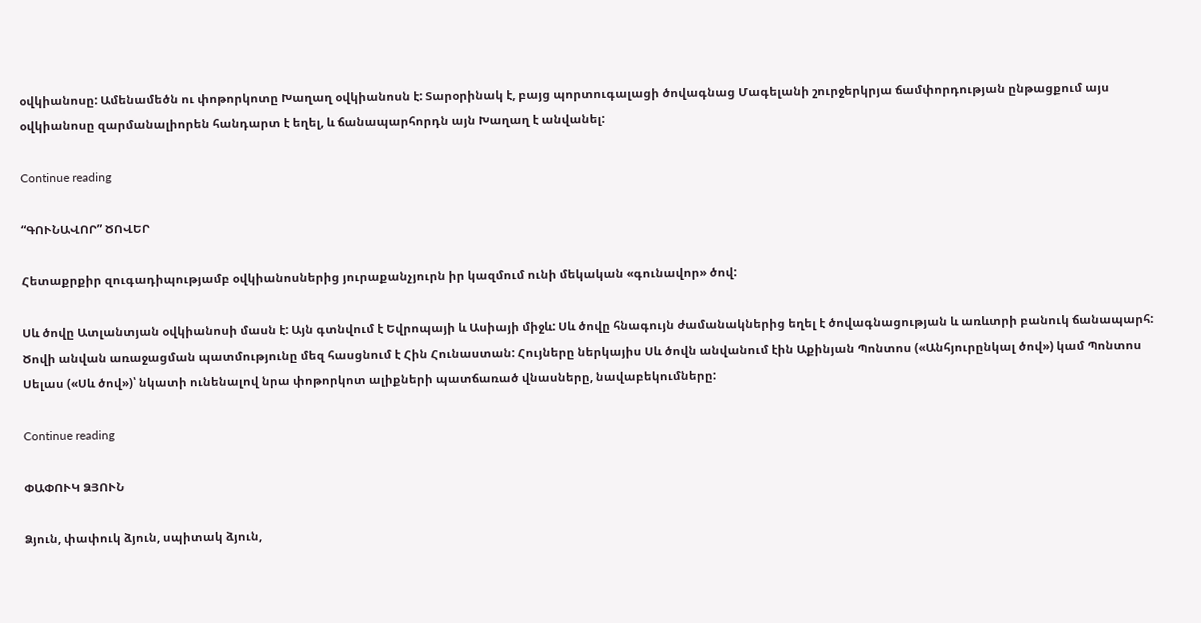օվկիանոսը: Ամենամեծն ու փոթորկոտը Խաղաղ օվկիանոսն է: Տարօրինակ է, բայց պորտուգալացի ծովագնաց Մագելանի շուրջերկրյա ճամփորդության ընթացքում այս օվկիանոսը զարմանալիորեն հանդարտ է եղել, և ճանապարհորդն այն Խաղաղ է անվանել:

Continue reading

“ԳՈՒՆԱՎՈՐ” ԾՈՎԵՐ

Հետաքրքիր զուգադիպությամբ օվկիանոսներից յուրաքանչյուրն իր կազմում ունի մեկական «գունավոր» ծով:

Սև ծովը Ատլանտյան օվկիանոսի մասն է: Այն գտնվում է Եվրոպայի և Ասիայի միջև: Սև ծովը հնագույն ժամանակներից եղել է ծովագնացության և առևտրի բանուկ ճանապարհ: Ծովի անվան առաջացման պատմությունը մեզ հասցնում է Հին Հունաստան: Հույները ներկայիս Սև ծովն անվանում էին Աքինյան Պոնտոս («Անհյուրընկալ ծով») կամ Պոնտոս Սելաս («Սև ծով»)՝ նկատի ունենալով նրա փոթորկոտ ալիքների պատճառած վնասները, նավաբեկումները:

Continue reading

ՓԱՓՈՒԿ ՁՅՈՒՆ

Ձյուն, փափուկ ձյուն, սպիտակ ձյուն,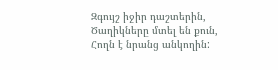Զգույշ իջիր դաշտերին,
Ծաղիկները մտել են քուն,
Հողն է նրանց անկողին: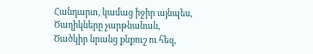Հանդարտ, կամաց իջիր այնպես,
Ծաղիկները չարթնանան,
Ծածկիր նրանց քնքուշ ու հեզ,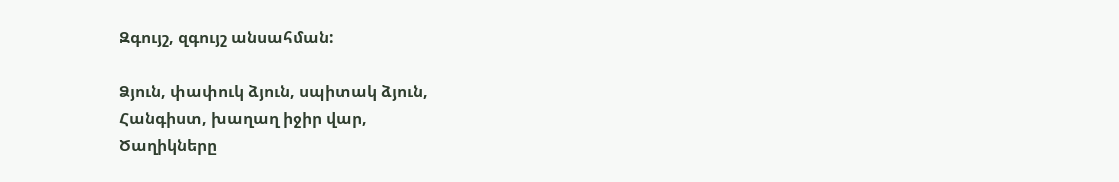Զգույշ, զգույշ անսահման:

Ձյուն, փափուկ ձյուն, սպիտակ ձյուն,
Հանգիստ, խաղաղ իջիր վար,
Ծաղիկները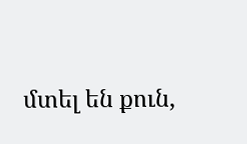մտել են քուն,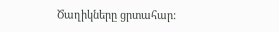Ծաղիկները ցրտահար: